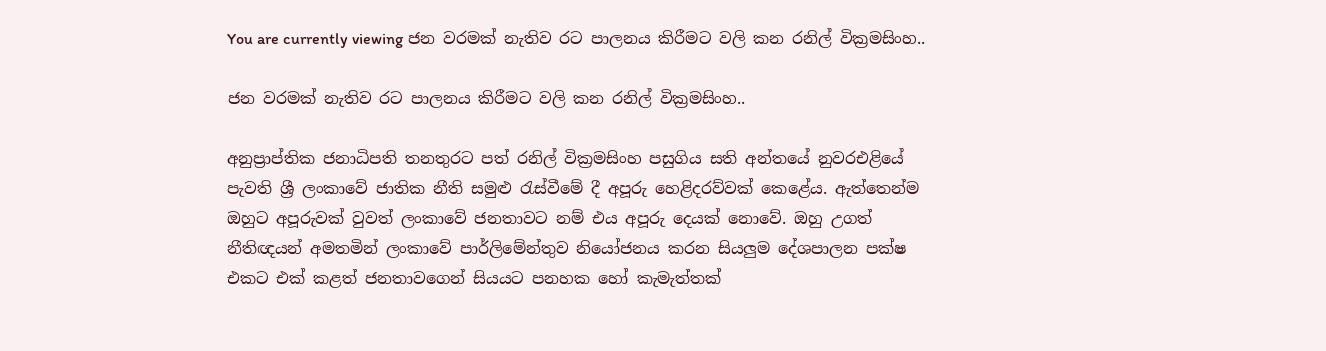You are currently viewing ජන වරමක් නැතිව රට පාලනය කිරීමට වලි කන රනිල් වික්‍රමසිංහ..

ජන වරමක් නැතිව රට පාලනය කිරීමට වලි කන රනිල් වික්‍රමසිංහ..

අනුප්‍රාප්තික ජනාධිපති තනතුරට පත් රනිල් වික්‍රමසිංහ පසුගිය සති අන්තයේ නුවරඑළියේ පැවති ශ්‍රී ලංකාවේ ජාතික නීති සමුළු රැස්වීමේ දී අපූරු හෙළිදරව්වක් කෙළේය. ඇත්තෙන්ම ඔහුට අපූරුවක් වුවත් ලංකාවේ ජනතාවට නම් එය අපූරු දෙයක් නොවේ. ඔහු උගත් නීතිඥයන් අමතමින් ලංකාවේ පාර්ලිමේන්තුව නියෝජනය කරන සියලුම දේශපාලන පක්ෂ එකට එක් කළත් ජනතාවගෙන් සියයට පනහක හෝ කැමැත්තක්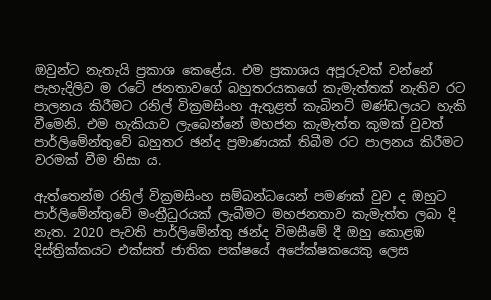ඔවුන්ට නැතැයි ප්‍රකාශ කෙළේය. එම ප්‍රකාශය අපූරුවක් වන්නේ පැහැදිලිව ම රටේ ජනතාවගේ බහුතරයකගේ කැමැත්තක් නැතිව රට පාලනය කිරීමට රනිල් වික්‍රමසිංහ ඇතුළත් කැබිනට් මණ්ඩලයට හැකි වීමෙනි. එම හැකියාව ලැබෙන්නේ මහජන කැමැත්ත කුමක් වුවත් පාර්ලිමේන්තුවේ බහුතර ඡන්ද ප්‍රමාණයක් තිබීම රට පාලනය කිරීමට වරමක් වීම නිසා ය.

ඇත්තෙන්ම රනිල් වික්‍රමසිංහ සම්බන්ධයෙන් පමණක් වුව ද ඔහුට පාර්ලිමේන්තුවේ මංත්‍රීධුරයක් ලැබීමට මහජනතාව කැමැත්ත ලබා දි නැත. 2020 පැවති පාර්ලිමේන්තු ඡන්ද විමසීමේ දී ඔහු කොළඹ දිස්ත්‍රික්කයට එක්සත් ජාතික පක්ෂයේ අපේක්ෂකයෙකු ලෙස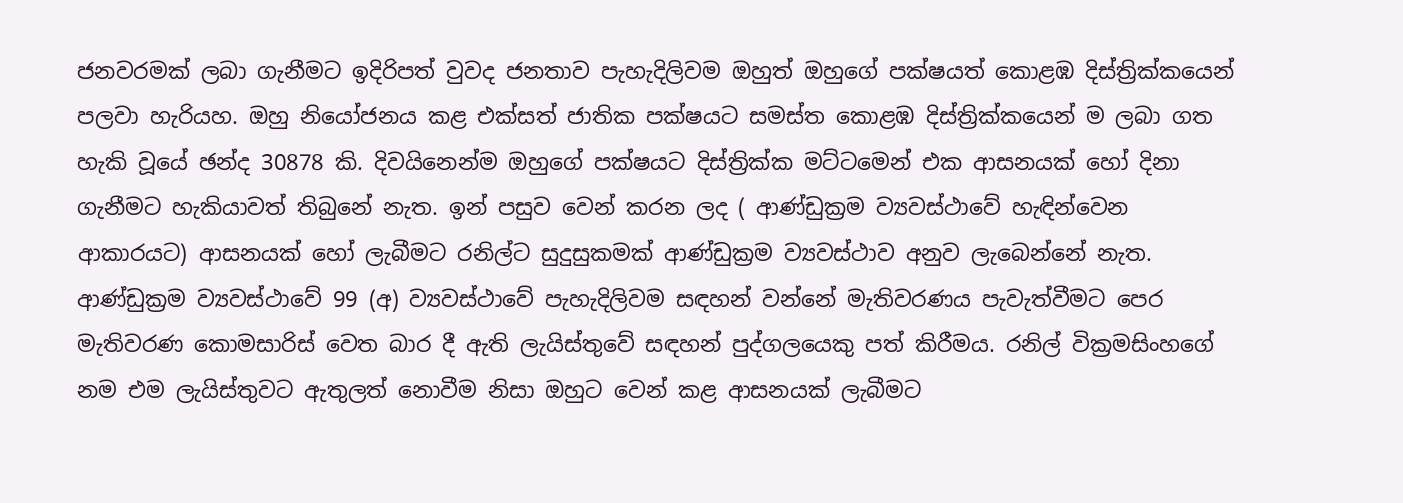ජනවරමක් ලබා ගැනීමට ඉදිරිපත් වුවද ජනතාව පැහැදිලිවම ඔහුත් ඔහුගේ පක්ෂයත් කොළඹ දිස්ත්‍රික්කයෙන් පලවා හැරියහ. ඔහු නියෝජනය කළ එක්සත් ජාතික පක්ෂයට සමස්ත කොළඹ දිස්ත්‍රික්කයෙන් ම ලබා ගත හැකි වූයේ ඡන්ද 30878 කි. දිවයිනෙන්ම ඔහුගේ පක්ෂයට දිස්ත්‍රික්ක මට්ටමෙන් එක ආසනයක් හෝ දිනා ගැනීමට හැකියාවත් තිබුනේ නැත. ඉන් පසුව වෙන් කරන ලද ( ආණ්ඩුක්‍රම ව්‍යවස්ථාවේ හැඳින්වෙන ආකාරයට) ආසනයක් හෝ ලැබීමට රනිල්ට සුදුසුකමක් ආණ්ඩුක්‍රම ව්‍යවස්ථාව අනුව ලැබෙන්නේ නැත. ආණ්ඩුක්‍රම ව්‍යවස්ථාවේ 99 (අ) ව්‍යවස්ථාවේ පැහැදිලිවම සඳහන් වන්නේ මැතිවරණය පැවැත්වීමට පෙර මැතිවරණ කොමසාරිස් වෙත බාර දී ඇති ලැයිස්තුවේ සඳහන් පුද්ගලයෙකු පත් කිරීමය. රනිල් වික්‍රමසිංහගේ නම එම ලැයිස්තුවට ඇතුලත් නොවීම නිසා ඔහුට වෙන් කළ ආසනයක් ලැබීමට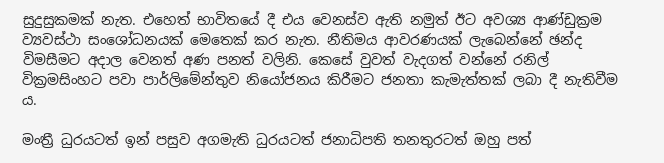සුදුසුකමක් නැත. එහෙත් භාවිතයේ දී එය වෙනස්ව ඇති නමුත් ඊට අවශ්‍ය ආණ්ඩුක්‍රම ව්‍යවස්ථා සංශෝධනයක් මෙතෙක් කර නැත. නීතිමය ආවරණයක් ලැබෙන්නේ ඡන්ද විමසීමට අදාල වෙනත් අණ පනත් වලිනි. කෙසේ වුවත් වැදගත් වන්නේ රනිල් වික්‍රමසිංහට පවා පාර්ලිමේන්තුව නියෝජනය කිරීමට ජනතා කැමැත්තක් ලබා දී නැතිවීම ය.

මංත්‍රී ධුරයටත් ඉන් පසුව අගමැති ධුරයටත් ජනාධිපති තනතුරටත් ඔහු පත්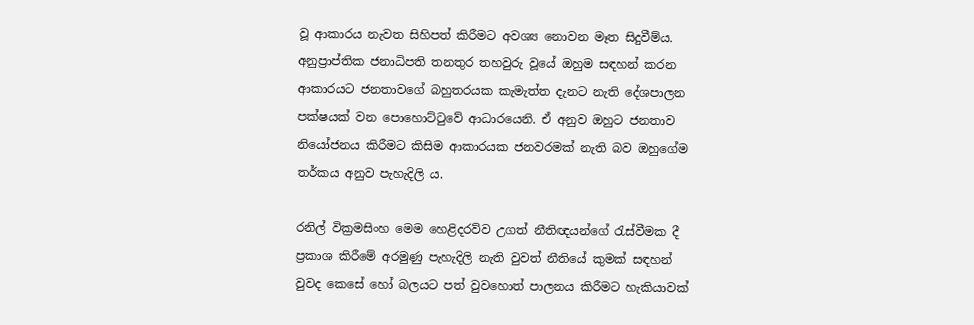වූ ආකාරය නැවත සිහිපත් කිරීමට අවශ්‍ය නොවන මෑත සිදුවීම්ය. අනුප්‍රාප්තික ජනාධිපති තනතුර තහවුරු වූයේ ඔහුම සඳහන් කරන ආකාරයට ජනතාවගේ බහුතරයක කැමැත්ත දැනට නැති දේශපාලන පක්ෂයක් වන පොහොට්ටුවේ ආධාරයෙනි. ඒ අනුව ඔහුට ජනතාව නියෝජනය කිරීමට කිසිම ආකාරයක ජනවරමක් නැති බව ඔහුගේම තර්කය අනුව පැහැදිලි ය.

රනිල් වික්‍රමසිංහ මෙම හෙළිදරව්ව උගත් නීතිඥයන්ගේ රැස්වීමක දී ප්‍රකාශ කිරීමේ අරමුණු පැහැදිලි නැති වුවත් නීතියේ කුමක් සඳහන් වුවද කෙසේ හෝ බලයට පත් වුවහොත් පාලනය කිරීමට හැකියාවක්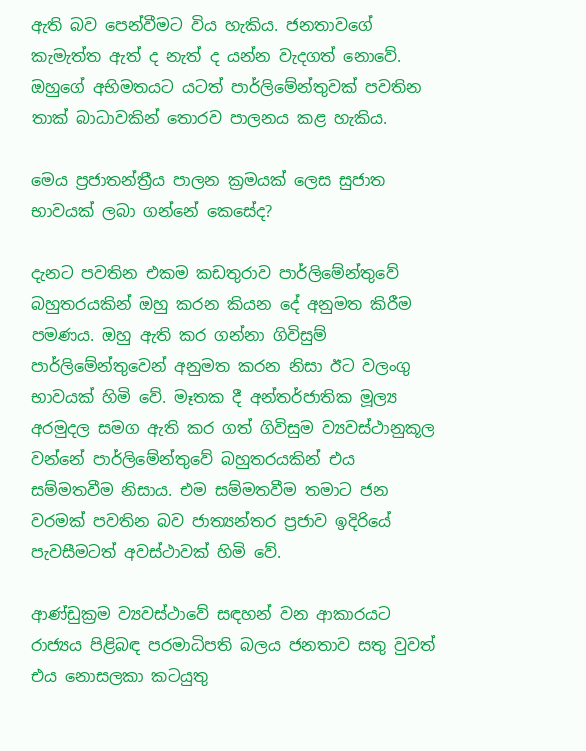ඇති බව පෙන්වීමට විය හැකිය. ජනතාවගේ කැමැත්ත ඇත් ද නැත් ද යන්න වැදගත් නොවේ. ඔහුගේ අභිමතයට යටත් පාර්ලිමේන්තුවක් පවතින තාක් බාධාවකින් තොරව පාලනය කළ හැකිය.

මෙය ප්‍රජාතන්ත්‍රීය පාලන ක්‍රමයක් ලෙස සුජාත භාවයක් ලබා ගන්නේ කෙසේද?

දැනට පවතින එකම කඩතුරාව පාර්ලිමේන්තුවේ බහුතරයකින් ඔහු කරන කියන දේ අනුමත කිරීම පමණය. ඔහු ඇති කර ගන්නා ගිවිසුම් පාර්ලිමේන්තුවෙන් අනුමත කරන නිසා ඊට වලංගු භාවයක් හිමි වේ. මෑතක දී අන්තර්ජාතික මූල්‍ය අරමුදල සමග ඇති කර ගත් ගිවිසුම ව්‍යවස්ථානුකූල වන්නේ පාර්ලිමේන්තුවේ බහුතරයකින් එය සම්මතවීම නිසාය. එම සම්මතවීම තමාට ජන වරමක් පවතින බව ජාත්‍යන්තර ප්‍රජාව ඉදිරියේ පැවසීමටත් අවස්ථාවක් හිමි වේ.

ආණ්ඩුක්‍රම ව්‍යවස්ථාවේ සඳහන් වන ආකාරයට රාජ්‍යය පිළිබඳ පරමාධිපති බලය ජනතාව සතු වුවත් එය නොසලකා කටයුතු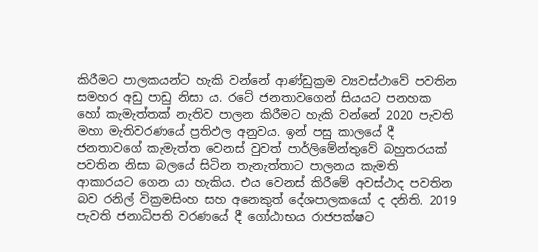කිරීමට පාලකයන්ට හැකි වන්නේ ආණ්ඩුක්‍රම ව්‍යවස්ථාවේ පවතින සමහර අඩු පාඩු නිසා ය. රටේ ජනතාවගෙන් සියයට පනහක හෝ කැමැත්තක් නැතිව පාලන කිරීමට හැකි වන්නේ 2020 පැවති මහා මැතිවරණයේ ප්‍රතිඵල අනුවය. ඉන් පසු කාලයේ දී ජනතාවගේ කැමැත්ත වෙනස් වුවත් පාර්ලිමේන්තුවේ බහුතරයක් පවතින නිසා බලයේ සිටින තැනැත්තාට පාලනය කැමති ආකාරයට ගෙන යා හැකිය. එය වෙනස් කිරීමේ අවස්ථාද පවතින බව රනිල් වික්‍රමසිංහ සහ අනෙකුත් දේශපාලකයෝ ද දනිති. 2019 පැවති ජනාධිපති වරණයේ දී ගෝඨාභය රාජපක්ෂට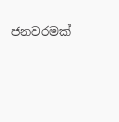ජනවරමක්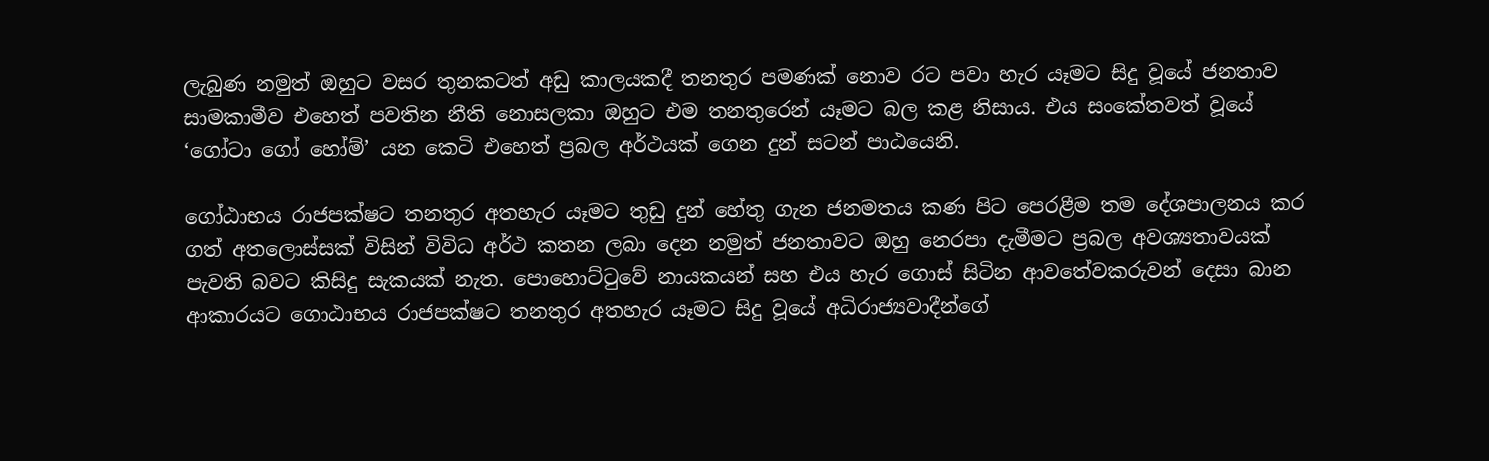ලැබුණ නමුත් ඔහුට වසර තුනකටත් අඩු කාලයකදී තනතුර පමණක් නොව රට පවා හැර යෑමට සිදු වූයේ ජනතාව සාමකාමීව එහෙත් පවතින නීති නොසලකා ඔහුට එම තනතුරෙන් යෑමට බල කළ නිසාය. එය සංකේතවත් වූයේ ‘ගෝටා ගෝ හෝම්’ යන කෙටි එහෙත් ප්‍රබල අර්ථයක් ගෙන දුන් සටන් පාඨයෙනි.

ගෝඨාභය රාජපක්ෂට තනතුර අතහැර යෑමට තුඩු දුන් හේතු ගැන ජනමතය කණ පිට පෙරළීම තම දේශපාලනය කර ගත් අතලොස්සක් විසින් විවිධ අර්ථ කතන ලබා දෙන නමුත් ජනතාවට ඔහු නෙරපා දැමීමට ප්‍රබල අවශ්‍යතාවයක් පැවති බවට කිසිදු සැකයක් නැත. පොහොට්ටුවේ නායකයන් සහ එය හැර ගොස් සිටින ආවතේවකරුවන් දෙසා බාන ආකාරයට ගොඨාභය රාජපක්ෂට තනතුර අතහැර යෑමට සිදු වූයේ අධිරාජ්‍යවාදීන්ගේ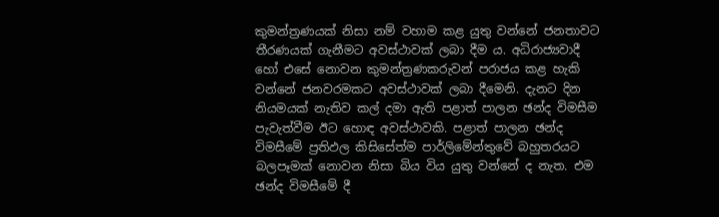කුමන්ත්‍රණයක් නිසා නම් වහාම කළ යුතු වන්නේ ජනතාවට තීරණයක් ගැනීමට අවස්ථාවක් ලබා දීම ය. අධිරාජ්‍යවාදී හෝ එසේ නොවන කුමන්ත්‍රණකරුවන් පරාජය කළ හැකි වන්නේ ජනවරමකට අවස්ථාවක් ලබා දීමෙනි. දැනට දින නියමයක් නැතිව කල් දමා ඇති පළාත් පාලන ඡන්ද විමසීම පැවැත්වීම ඊට හොඳ අවස්ථාවකි. පළාත් පාලන ඡන්ද විමසීමේ ප්‍රතිඵල කිසිසේත්ම පාර්ලිමේන්තුවේ බහුතරයට බලපෑමක් නොවන නිසා බිය විය යුතු වන්නේ ද නැත. එම ඡන්ද විමසීමේ දී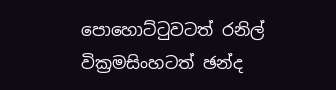පොහොට්ටුවටත් රනිල් වික්‍රමසිංහටත් ඡන්ද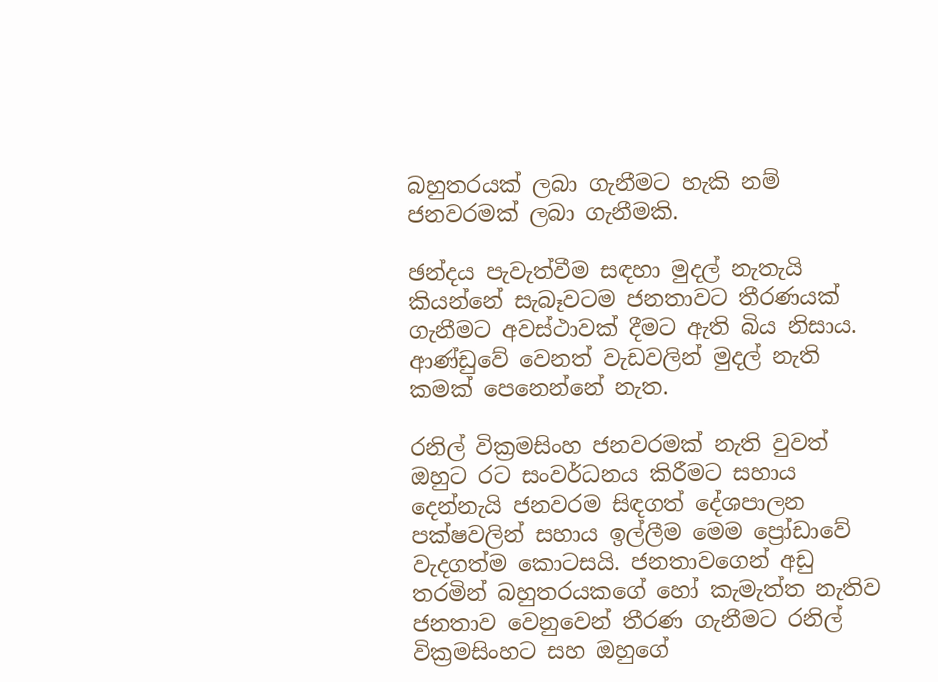බහුතරයක් ලබා ගැනීමට හැකි නම් ජනවරමක් ලබා ගැනීමකි.

ඡන්දය පැවැත්වීම සඳහා මුදල් නැතැයි කියන්නේ සැබෑවටම ජනතාවට තීරණයක් ගැනීමට අවස්ථාවක් දීමට ඇති බිය නිසාය. ආණ්ඩුවේ වෙනත් වැඩවලින් මුදල් නැති කමක් පෙනෙන්නේ නැත.

රනිල් වික්‍රමසිංහ ජනවරමක් නැති වුවත් ඔහුට රට සංවර්ධනය කිරීමට සහාය දෙන්නැයි ජනවරම සිඳගත් දේශපාලන පක්ෂවලින් සහාය ඉල්ලීම මෙම ප්‍රෝඩාවේ වැදගත්ම කොටසයි. ජනතාවගෙන් අඩු තරමින් බහුතරයකගේ හෝ කැමැත්ත නැතිව ජනතාව වෙනුවෙන් තීරණ ගැනීමට රනිල් වික්‍රමසිංහට සහ ඔහුගේ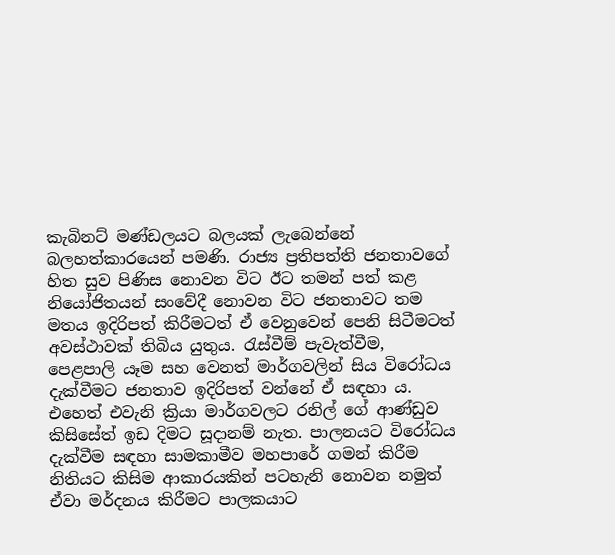කැබිනට් මණ්ඩලයට බලයක් ලැබෙන්නේ බලහත්කාරයෙන් පමණි. රාජ්‍ය ප්‍රතිපත්ති ජනතාවගේ හිත සුව පිණිස නොවන විට ඊට තමන් පත් කළ නියෝජිතයන් සංවේදී නොවන විට ජනතාවට තම මතය ඉදිරිපත් කිරීමටත් ඒ වෙනුවෙන් පෙනි සිටීමටත් අවස්ථාවක් තිබිය යුතුය. රැස්වීම් පැවැත්වීම, පෙළපාලි යෑම සහ වෙනත් මාර්ගවලින් සිය විරෝධය දැක්වීමට ජනතාව ඉදිරිපත් වන්නේ ඒ සඳහා ය. එහෙත් එවැනි ක්‍රියා මාර්ගවලට රනිල් ගේ ආණ්ඩුව කිසිසේත් ඉඩ දිමට සූදානම් නැත. පාලනයට විරෝධය දැක්වීම සඳහා සාමකාමීව මහපාරේ ගමන් කිරීම නිතියට කිසිම ආකාරයකින් පටහැනි නොවන නමුත් ඒවා මර්දනය කිරීමට පාලකයාට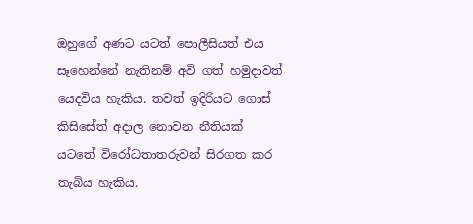ඔහුගේ අණට යටත් පොලීසියත් එය සෑහෙන්නේ නැතිනම් අවි ගත් හමුදාවත් යෙදවිය හැකිය. තවත් ඉදිරියට ගොස් කිසිසේත් අදාල නොවන නීතියක් යටතේ විරෝධතාතරුවන් සිරගත කර තැබිය හැකිය.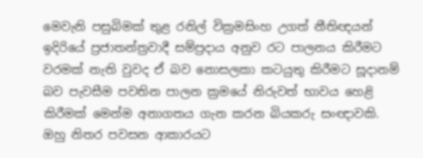මෙවැනි පසුබිමක් තුළ රනිල් වික්‍රමසිංහ උගත් නීතිඥයන් ඉදිරියේ ප්‍රජාතන්ත්‍රවාදී සම්ප්‍රදාය අනුව රට පාලනය කිරීමට වරමක් නැති වුවද ඒ බව නොසලකා කටයුතු කිරීමට සූදානම් බව පැවසීම පවතින පාලන ක්‍රමයේ නිරුවත් භාවය හෙළි කිරීමක් මෙන්ම අනාගතය ගැන කරන බියකරු සංඥාවකි. ඔහු නිතර පවසන ආකාරයට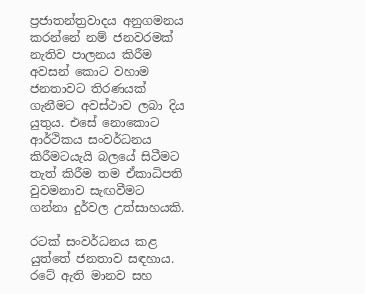ප්‍රජාතන්ත්‍රවාදය අනුගමනය කරන්නේ නම් ජනවරමක් නැතිව පාලනය කිරීම අවසන් කොට වහාම ජනතාවට තිරණයක් ගැනීමට අවස්ථාව ලබා දිය යුතුය. එසේ නොකොට ආර්ථිකය සංවර්ධනය කිරීමටයැයි බලයේ සිටීමට තැත් කිරීම තම ඒකාධිපති වුවමනාව සැඟවීමට ගන්නා දුර්වල උත්සාහයකි.

රටක් සංවර්ධනය කළ යුත්තේ ජනතාව සඳහාය. රටේ ඇති මානව සහ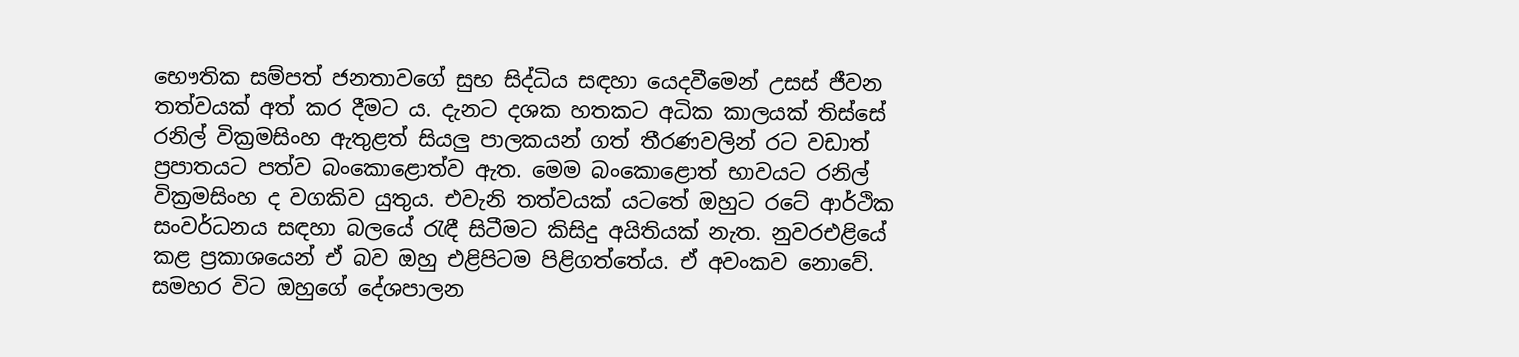භෞතික සම්පත් ජනතාවගේ සුභ සිද්ධිය සඳහා යෙදවීමෙන් උසස් ජීවන තත්වයක් අත් කර දීමට ය. දැනට දශක හතකට අධික කාලයක් තිස්සේ රනිල් වික්‍රමසිංහ ඇතුළත් සියලු පාලකයන් ගත් තීරණවලින් රට වඩාත් ප්‍රපාතයට පත්ව බංකොළොත්ව ඇත. මෙම බංකොළොත් භාවයට රනිල් වික්‍රමසිංහ ද වගකිව යුතුය. එවැනි තත්වයක් යටතේ ඔහුට රටේ ආර්ථික සංවර්ධනය සඳහා බලයේ රැඳී සිටීමට කිසිදු අයිතියක් නැත. නුවරඑළියේ කළ ප්‍රකාශයෙන් ඒ බව ඔහු එළිපිටම පිළිගත්තේය. ඒ අවංකව නොවේ. සමහර විට ඔහුගේ දේශපාලන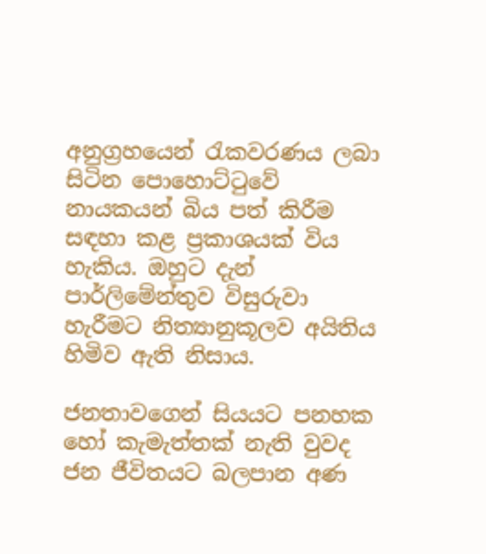අනුග්‍රහයෙන් රැකවරණය ලබා සිටින පොහොට්ටුවේ නායකයන් බිය පත් කිරීම සඳහා කළ ප්‍රකාශයක් විය හැකිය. ඔහුට දැන් පාර්ලිමේන්තුව විසුරුවා හැරීමට නිත්‍යානුකූලව අයිතිය හිමිව ඇති නිසාය.

ජනතාවගෙන් සියයට පනහක හෝ කැමැත්තක් නැති වුවද ජන ජීවිතයට බලපාන අණ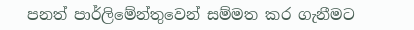පනත් පාර්ලිමේන්තුවෙන් සම්මත කර ගැනීමට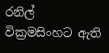රනිල් වික්‍රමසිංහට ඇති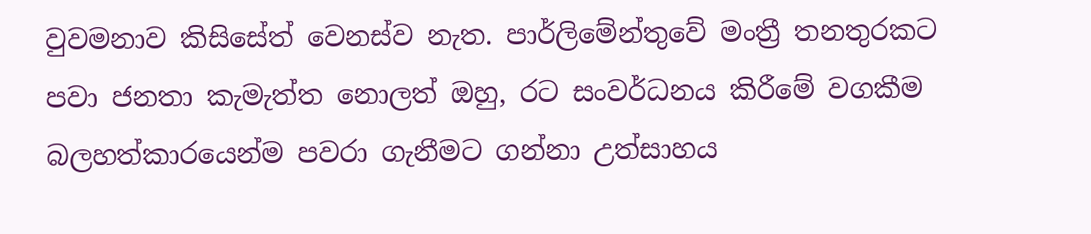වුවමනාව කිසිසේත් වෙනස්ව නැත. පාර්ලිමේන්තුවේ මංත්‍රී තනතුරකට පවා ජනතා කැමැත්ත නොලත් ඔහු, රට සංවර්ධනය කිරීමේ වගකීම බලහත්කාරයෙන්ම පවරා ගැනීමට ගන්නා උත්සාහය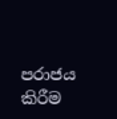පරාජය කිරීම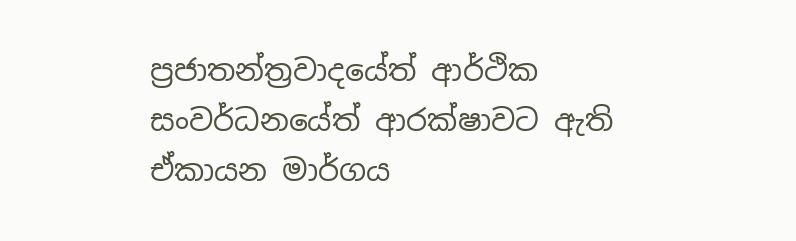ප්‍රජාතන්ත්‍රවාදයේත් ආර්ථික සංවර්ධනයේත් ආරක්ෂාවට ඇති ඒකායන මාර්ගය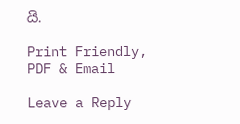යි.

Print Friendly, PDF & Email

Leave a Reply